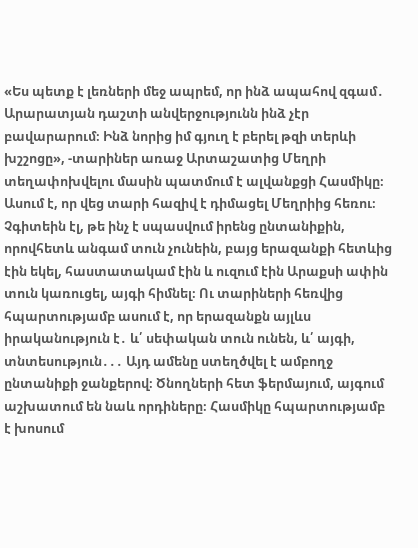«Ես պետք է լեռների մեջ ապրեմ, որ ինձ ապահով զգամ․ Արարատյան դաշտի անվերջությունն ինձ չէր բավարարում։ Ինձ նորից իմ գյուղ է բերել թզի տերևի խշշոցը», -տարիներ առաջ Արտաշատից Մեղրի տեղափոխվելու մասին պատմում է ալվանքցի Հասմիկը։ Ասում է, որ վեց տարի հազիվ է դիմացել Մեղրիից հեռու։
Չգիտեին էլ, թե ինչ է սպասվում իրենց ընտանիքին, որովհետև անգամ տուն չունեին, բայց երազանքի հետևից էին եկել, հաստատակամ էին և ուզում էին Արաքսի ափին տուն կառուցել, այգի հիմնել։ Ու տարիների հեռվից հպարտությամբ ասում է, որ երազանքն այլևս իրականություն է․ և՛ սեփական տուն ունեն, և՛ այգի, տնտեսություն․․․ Այդ ամենը ստեղծվել է ամբողջ ընտանիքի ջանքերով։ Ծնողների հետ ֆերմայում, այգում աշխատում են նաև որդիները։ Հասմիկը հպարտությամբ է խոսում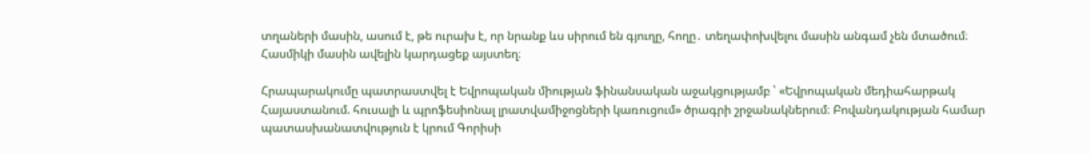տղաների մասին, ասում է, թե ուրախ է, որ նրանք ևս սիրում են գյուղը, հողը․ տեղափոխվելու մասին անգամ չեն մտածում։
Հասմիկի մասին ավելին կարդացեք այստեղ։

Հրապարակումը պատրաստվել է Եվրոպական միության ֆինանսական աջակցությամբ ՝ «Եվրոպական մեդիահարթակ Հայաստանում. հուսալի և պրոֆեսիոնալ լրատվամիջոցների կառուցում» ծրագրի շրջանակներում։ Բովանդակության համար պատասխանատվություն է կրում Գորիսի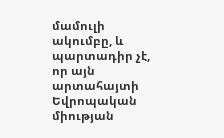մամուլի ակումբը, և պարտադիր չէ, որ այն արտահայտի Եվրոպական միության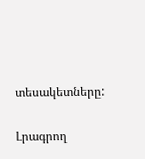տեսակետները:

Լրագրող